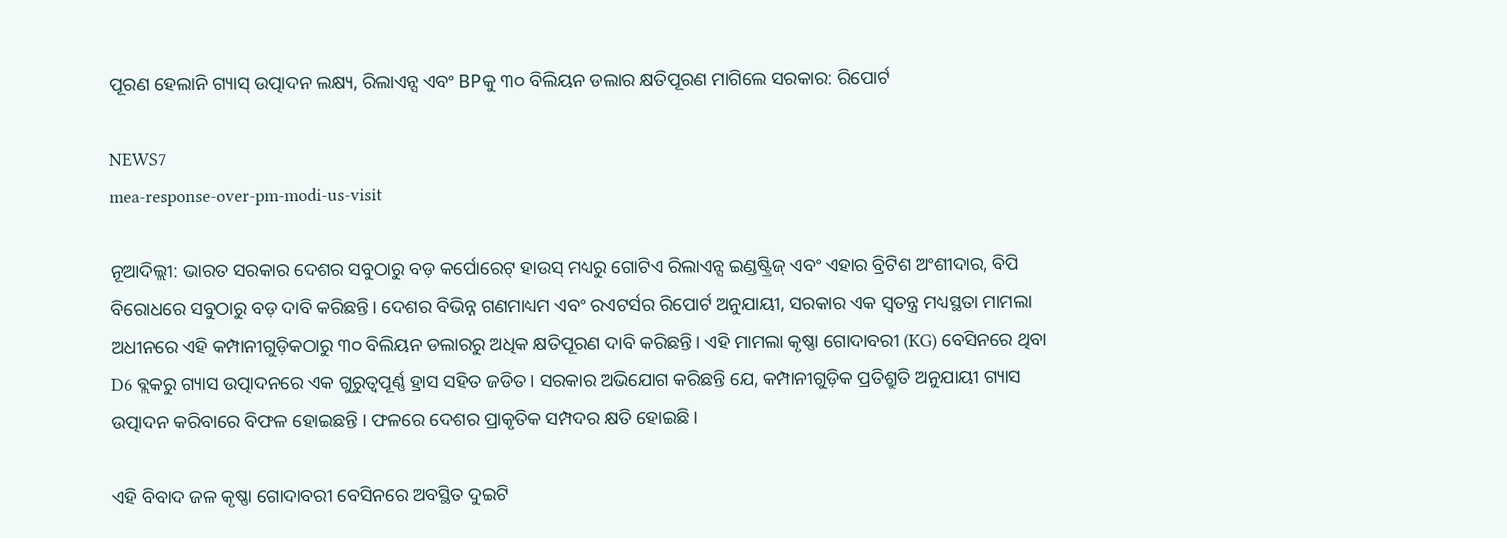ପୂରଣ ହେଲାନି ଗ୍ୟାସ୍ ଉତ୍ପାଦନ ଲକ୍ଷ୍ୟ, ରିଲାଏନ୍ସ ଏବଂ BPକୁ ୩୦ ବିଲିୟନ ଡଲାର କ୍ଷତିପୂରଣ ମାଗିଲେ ସରକାର: ରିପୋର୍ଟ

NEWS7
mea-response-over-pm-modi-us-visit

ନୂଆଦିଲ୍ଲୀ: ଭାରତ ସରକାର ଦେଶର ସବୁଠାରୁ ବଡ଼ କର୍ପୋରେଟ୍ ହାଉସ୍ ମଧ୍ୟରୁ ଗୋଟିଏ ରିଲାଏନ୍ସ ଇଣ୍ଡଷ୍ଟ୍ରିଜ୍ ଏବଂ ଏହାର ବ୍ରିଟିଶ ଅଂଶୀଦାର, ବିପି ବିରୋଧରେ ସବୁଠାରୁ ବଡ଼ ଦାବି କରିଛନ୍ତି। ଦେଶର ବିଭିନ୍ନ ଗଣମାଧ୍ୟମ ଏବଂ ରଏଟର୍ସର ରିପୋର୍ଟ ଅନୁଯାୟୀ, ସରକାର ଏକ ସ୍ୱତନ୍ତ୍ର ମଧ୍ୟସ୍ଥତା ମାମଲା ଅଧୀନରେ ଏହି କମ୍ପାନୀଗୁଡ଼ିକଠାରୁ ୩୦ ବିଲିୟନ ଡଲାରରୁ ଅଧିକ କ୍ଷତିପୂରଣ ଦାବି କରିଛନ୍ତି। ଏହି ମାମଲା କୃଷ୍ଣା ଗୋଦାବରୀ (KG) ବେସିନରେ ଥିବା D6 ବ୍ଲକରୁ ଗ୍ୟାସ ଉତ୍ପାଦନରେ ଏକ ଗୁରୁତ୍ୱପୂର୍ଣ୍ଣ ହ୍ରାସ ସହିତ ଜଡିତ। ସରକାର ଅଭିଯୋଗ କରିଛନ୍ତି ଯେ, କମ୍ପାନୀଗୁଡ଼ିକ ପ୍ରତିଶ୍ରୁତି ଅନୁଯାୟୀ ଗ୍ୟାସ ଉତ୍ପାଦନ କରିବାରେ ବିଫଳ ହୋଇଛନ୍ତି । ଫଳରେ ଦେଶର ପ୍ରାକୃତିକ ସମ୍ପଦର କ୍ଷତି ହୋଇଛି।

ଏହି ବିବାଦ ଜଳ କୃଷ୍ଣା ଗୋଦାବରୀ ବେସିନରେ ଅବସ୍ଥିତ ଦୁଇଟି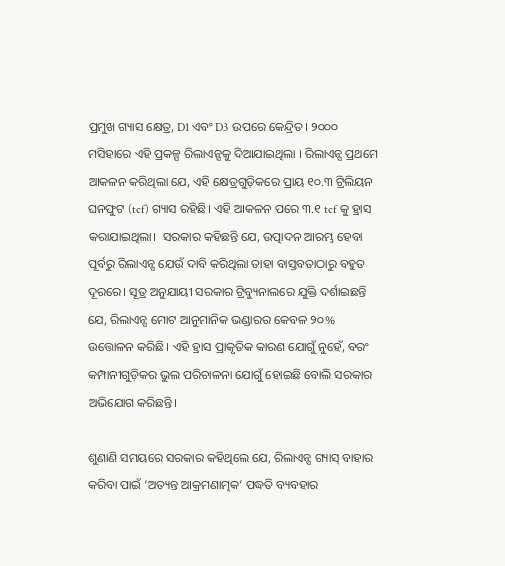ପ୍ରମୁଖ ଗ୍ୟାସ କ୍ଷେତ୍ର, D1 ଏବଂ D3 ଉପରେ କେନ୍ଦ୍ରିତ। ୨୦୦୦ ମସିହାରେ ଏହି ପ୍ରକଳ୍ପ ରିଲାଏନ୍ସକୁ ଦିଆଯାଇଥିଲା । ରିଲାଏନ୍ସ ପ୍ରଥମେ ଆକଳନ କରିଥିଲା ଯେ, ଏହି କ୍ଷେତ୍ରଗୁଡ଼ିକରେ ପ୍ରାୟ ୧୦.୩ ଟ୍ରିଲିୟନ ଘନଫୁଟ (tcf) ଗ୍ୟାସ ରହିଛି। ଏହି ଆକଳନ ପରେ ୩.୧ tcf କୁ ହ୍ରାସ କରାଯାଇଥିଲା।  ସରକାର କହିଛନ୍ତି ଯେ, ଉତ୍ପାଦନ ଆରମ୍ଭ ହେବା ପୂର୍ବରୁ ରିଲାଏନ୍ସ ଯେଉଁ ଦାବି କରିଥିଲା ତାହା ବାସ୍ତବତାଠାରୁ ବହୁତ ଦୂରରେ। ସୂତ୍ର ଅନୁଯାୟୀ ସରକାର ଟ୍ରିବ୍ୟୁନାଲରେ ଯୁକ୍ତି ଦର୍ଶାଇଛନ୍ତି ଯେ, ରିଲାଏନ୍ସ ମୋଟ ଆନୁମାନିକ ଭଣ୍ଡାରର କେବଳ ୨୦% ଉତ୍ତୋଳନ କରିଛି। ଏହି ହ୍ରାସ ପ୍ରାକୃତିକ କାରଣ ଯୋଗୁଁ ନୁହେଁ, ବରଂ କମ୍ପାନୀଗୁଡ଼ିକର ଭୁଲ ପରିଚାଳନା ଯୋଗୁଁ ହୋଇଛି ବୋଲି ସରକାର ଅଭିଯୋଗ କରିଛନ୍ତି।

ଶୁଣାଣି ସମୟରେ ସରକାର କହିଥିଲେ ଯେ, ରିଲାଏନ୍ସ ଗ୍ୟାସ୍ ବାହାର କରିବା ପାଇଁ ‘ଅତ୍ୟନ୍ତ ଆକ୍ରମଣାତ୍ମକ’ ପଦ୍ଧତି ବ୍ୟବହାର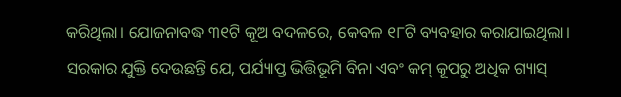କରିଥିଲା। ଯୋଜନାବଦ୍ଧ ୩୧ଟି କୂଅ ବଦଳରେ, କେବଳ ୧୮ଟି ବ୍ୟବହାର କରାଯାଇଥିଲା। ସରକାର ଯୁକ୍ତି ଦେଉଛନ୍ତି ଯେ, ପର୍ଯ୍ୟାପ୍ତ ଭିତ୍ତିଭୂମି ବିନା ଏବଂ କମ୍ କୂପରୁ ଅଧିକ ଗ୍ୟାସ୍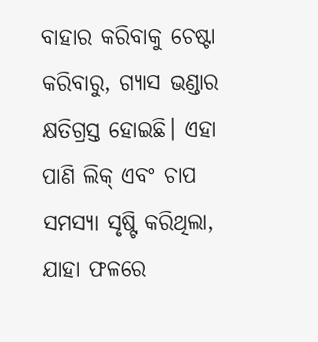ବାହାର କରିବାକୁ ଚେଷ୍ଟା କରିବାରୁ, ଗ୍ୟାସ ଭଣ୍ଡାର କ୍ଷତିଗ୍ରସ୍ତ ହୋଇଛି। ଏହା ପାଣି ଲିକ୍ ଏବଂ ଚାପ ସମସ୍ୟା ସୃଷ୍ଟି କରିଥିଲା, ଯାହା ଫଳରେ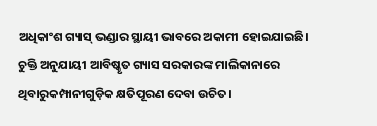ଅଧିକାଂଶ ଗ୍ୟାସ୍ ଭଣ୍ଡାର ସ୍ଥାୟୀ ଭାବରେ ଅକାମୀ ହୋଇଯାଇଛି। ଚୁକ୍ତି ଅନୁଯାୟୀ ଆବିଷ୍କୃତ ଗ୍ୟାସ ସରକାରଙ୍କ ମାଲିକାନାରେ ଥିବାରୁକମ୍ପାନୀଗୁଡ଼ିକ କ୍ଷତିପୂରଣ ଦେବା ଉଚିତ।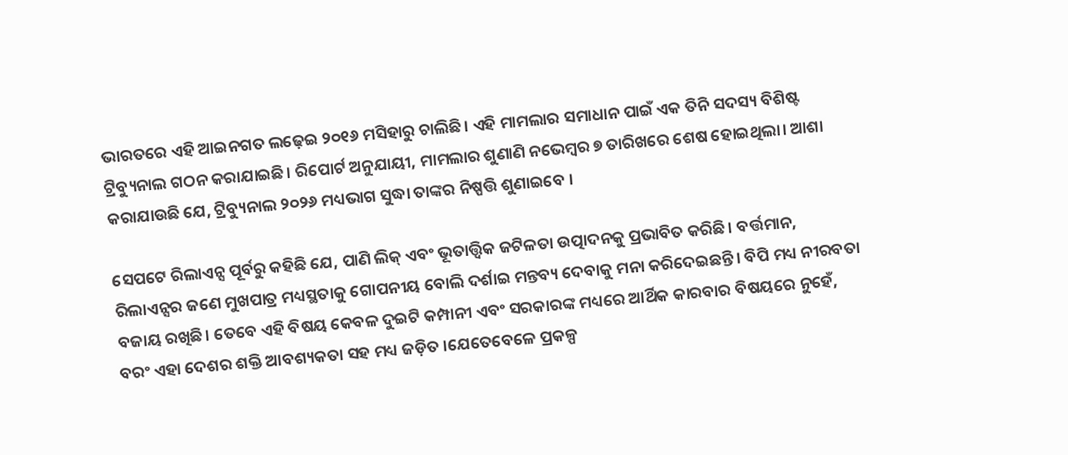ଭାରତରେ ଏହି ଆଇନଗତ ଲଢ଼େଇ ୨୦୧୬ ମସିହାରୁ ଚାଲିଛି। ଏହି ମାମଲାର ସମାଧାନ ପାଇଁ ଏକ ତିନି ସଦସ୍ୟ ବିଶିଷ୍ଟ ଟ୍ରିବ୍ୟୁନାଲ ଗଠନ କରାଯାଇଛି। ରିପୋର୍ଟ ଅନୁଯାୟୀ, ମାମଲାର ଶୁଣାଣି ନଭେମ୍ବର ୭ ତାରିଖରେ ଶେଷ ହୋଇଥିଲା। ଆଶା କରାଯାଉଛି ଯେ, ଟ୍ରିବ୍ୟୁନାଲ ୨୦୨୬ ମଧ୍ୟଭାଗ ସୁଦ୍ଧା ତାଙ୍କର ନିଷ୍ପତ୍ତି ଶୁଣାଇବେ ।

ସେପଟେ ରିଲାଏନ୍ସ ପୂର୍ବରୁ କହିଛି ଯେ, ପାଣି ଲିକ୍ ଏବଂ ଭୂତାତ୍ତ୍ୱିକ ଜଟିଳତା ଉତ୍ପାଦନକୁ ପ୍ରଭାବିତ କରିଛି। ବର୍ତ୍ତମାନ, ରିଲାଏନ୍ସର ଜଣେ ମୁଖପାତ୍ର ମଧ୍ୟସ୍ଥତାକୁ ଗୋପନୀୟ ବୋଲି ଦର୍ଶାଇ ମନ୍ତବ୍ୟ ଦେବାକୁ ମନା କରିଦେଇଛନ୍ତି। ବିପି ମଧ୍ୟ ନୀରବତା ବଜାୟ ରଖିଛି। ତେବେ ଏହି ବିଷୟ କେବଳ ଦୁଇଟି କମ୍ପାନୀ ଏବଂ ସରକାରଙ୍କ ମଧ୍ୟରେ ଆର୍ଥିକ କାରବାର ବିଷୟରେ ନୁହେଁ, ବରଂ ଏହା ଦେଶର ଶକ୍ତି ଆବଶ୍ୟକତା ସହ ମଧ୍ୟ ଜଡ଼ିତ ।ଯେତେବେଳେ ପ୍ରକଳ୍ପ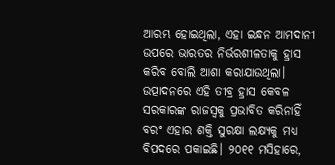ଆରମ୍ଭ ହୋଇଥିଲା, ଏହା ଇନ୍ଧନ ଆମଦାନୀ ଉପରେ ଭାରତର ନିର୍ଭରଶୀଳତାକୁ ହ୍ରାସ କରିବ ବୋଲି ଆଶା କରାଯାଉଥିଲା। ଉତ୍ପାଦନରେ ଏହି ତୀବ୍ର ହ୍ରାସ କେବଳ ସରକାରଙ୍କ ରାଜସ୍ୱକୁ ପ୍ରଭାବିତ କରିନାହିଁ ବରଂ ଏହାର ଶକ୍ତି ସୁରକ୍ଷା ଲକ୍ଷ୍ୟକୁ ମଧ୍ୟ ବିପଦରେ ପକାଇଛି। ୨୦୧୧ ମସିହାରେ,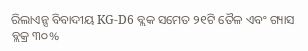ରିଲାଏନ୍ସ ବିବାଦୀୟ KG-D6 ବ୍ଲକ ସମେତ ୨୧ଟି ତୈଳ ଏବଂ ଗ୍ୟାସ ବ୍ଲକ୍ର ୩୦%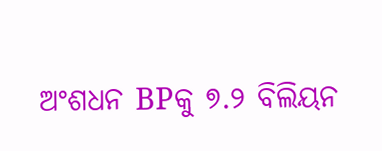ଅଂଶଧନ BPକୁ ୭.୨ ବିଲିୟନ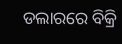ଡଲାରରେ ବିକ୍ରି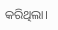କରିଥିଲା।